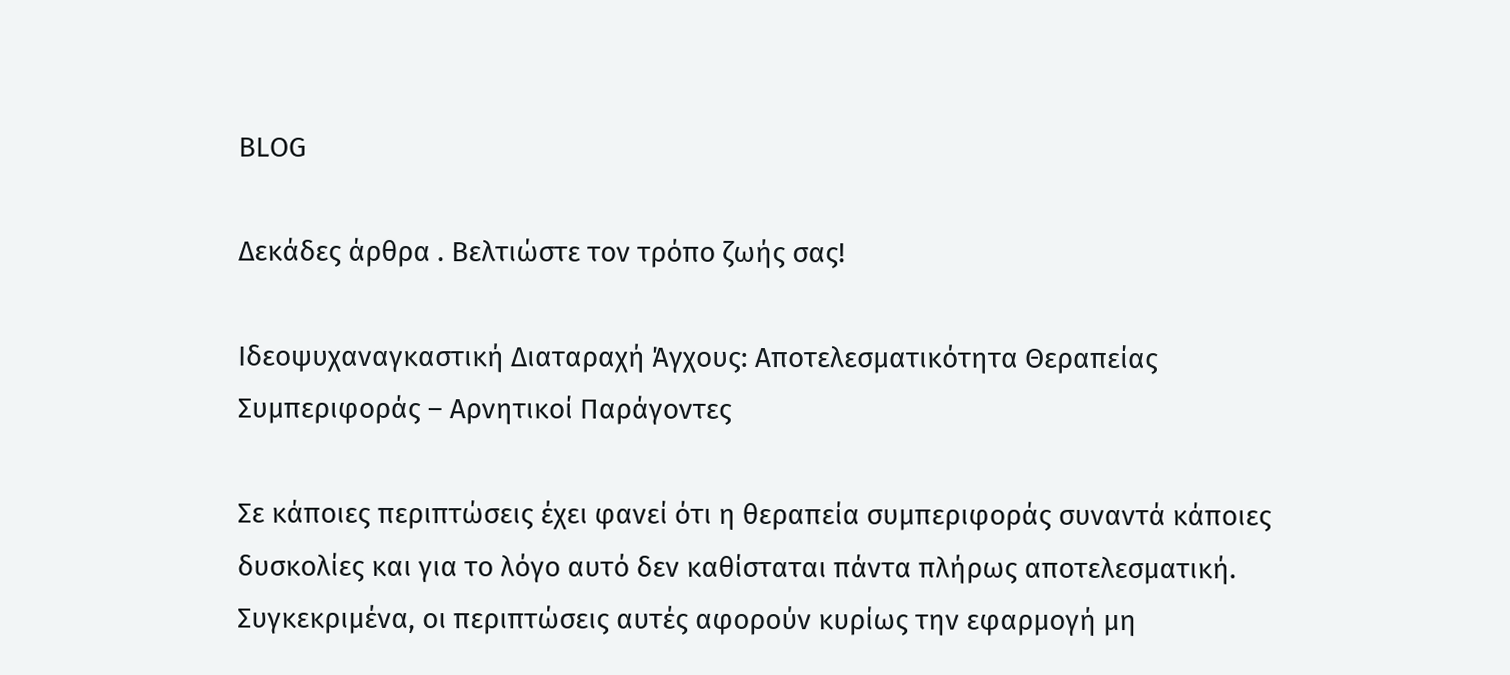BLOG

Δεκάδες άρθρα . Βελτιώστε τον τρόπο ζωής σας!

Ιδεοψυχαναγκαστική Διαταραχή Άγχους: Αποτελεσματικότητα Θεραπείας Συμπεριφοράς – Αρνητικοί Παράγοντες

Σε κάποιες περιπτώσεις έχει φανεί ότι η θεραπεία συμπεριφοράς συναντά κάποιες δυσκολίες και για το λόγο αυτό δεν καθίσταται πάντα πλήρως αποτελεσματική. Συγκεκριμένα, οι περιπτώσεις αυτές αφορούν κυρίως την εφαρμογή μη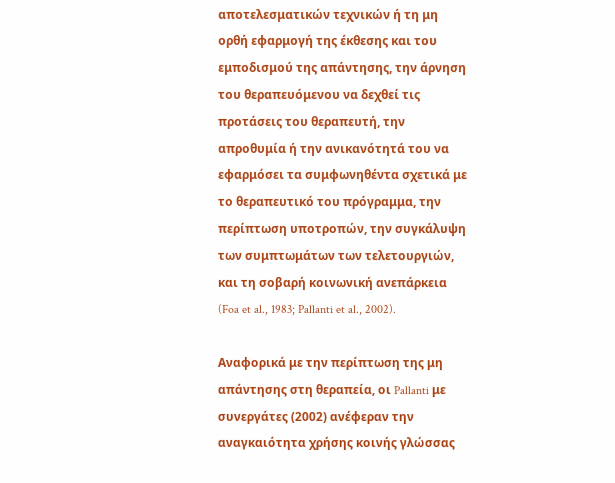αποτελεσματικών τεχνικών ή τη μη ορθή εφαρμογή της έκθεσης και του εμποδισμού της απάντησης, την άρνηση του θεραπευόμενου να δεχθεί τις προτάσεις του θεραπευτή, την απροθυμία ή την ανικανότητά του να εφαρμόσει τα συμφωνηθέντα σχετικά με το θεραπευτικό του πρόγραμμα, την περίπτωση υποτροπών, την συγκάλυψη των συμπτωμάτων των τελετουργιών, και τη σοβαρή κοινωνική ανεπάρκεια (Foa et al., 1983; Pallanti et al., 2002).

Αναφορικά με την περίπτωση της μη απάντησης στη θεραπεία, οι Pallanti με συνεργάτες (2002) ανέφεραν την αναγκαιότητα χρήσης κοινής γλώσσας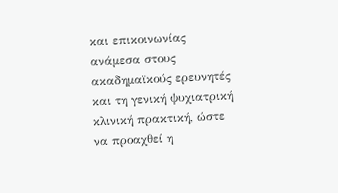και επικοινωνίας ανάμεσα στους ακαδημαϊκούς ερευνητές και τη γενική ψυχιατρική κλινική πρακτική, ώστε να προαχθεί η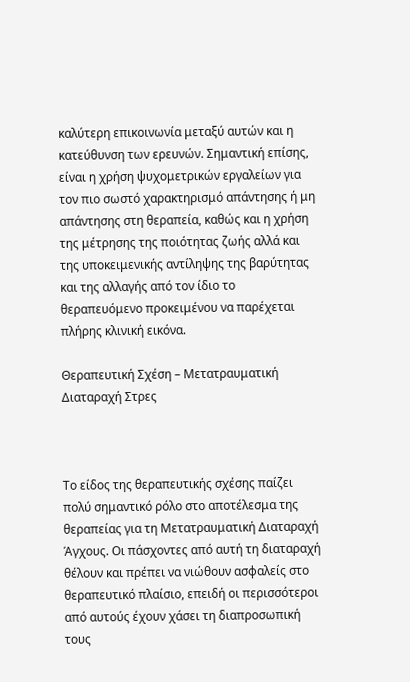καλύτερη επικοινωνία μεταξύ αυτών και η κατεύθυνση των ερευνών. Σημαντική επίσης, είναι η χρήση ψυχομετρικών εργαλείων για τον πιο σωστό χαρακτηρισμό απάντησης ή μη απάντησης στη θεραπεία, καθώς και η χρήση της μέτρησης της ποιότητας ζωής αλλά και της υποκειμενικής αντίληψης της βαρύτητας και της αλλαγής από τον ίδιο το θεραπευόμενο προκειμένου να παρέχεται πλήρης κλινική εικόνα.

Θεραπευτική Σχέση – Μετατραυματική Διαταραχή Στρες



Το είδος της θεραπευτικής σχέσης παίζει πολύ σημαντικό ρόλο στο αποτέλεσμα της θεραπείας για τη Μετατραυματική Διαταραχή Άγχους. Οι πάσχοντες από αυτή τη διαταραχή θέλουν και πρέπει να νιώθουν ασφαλείς στο θεραπευτικό πλαίσιο, επειδή οι περισσότεροι από αυτούς έχουν χάσει τη διαπροσωπική τους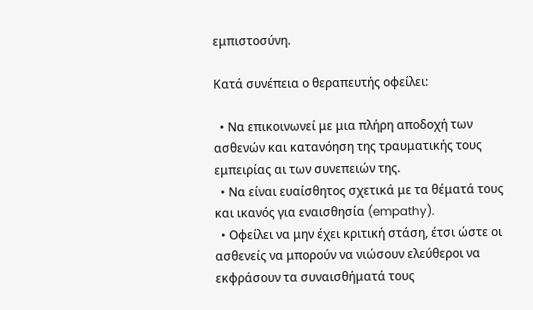εμπιστοσύνη.

Κατά συνέπεια ο θεραπευτής οφείλει:

  • Να επικοινωνεί με μια πλήρη αποδοχή των ασθενών και κατανόηση της τραυματικής τους εμπειρίας αι των συνεπειών της.
  • Να είναι ευαίσθητος σχετικά με τα θέματά τους και ικανός για εναισθησία (empathy).
  • Οφείλει να μην έχει κριτική στάση, έτσι ώστε οι ασθενείς να μπορούν να νιώσουν ελεύθεροι να εκφράσουν τα συναισθήματά τους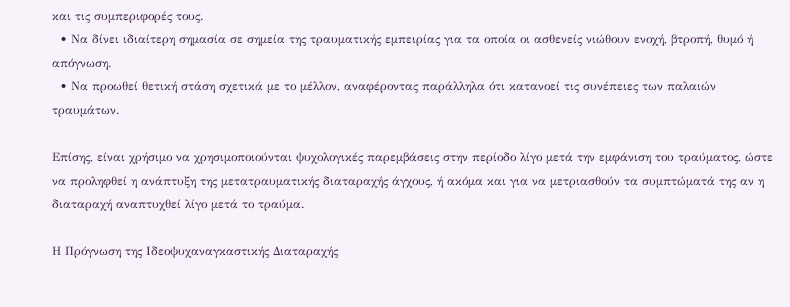και τις συμπεριφορές τους.
  • Να δίνει ιδιαίτερη σημασία σε σημεία της τραυματικής εμπειρίας για τα οποία οι ασθενείς νιώθουν ενοχή, βτροπή, θυμό ή απόγνωση.
  • Να προωθεί θετική στάση σχετικά με το μέλλον, αναφέροντας παράλληλα ότι κατανοεί τις συνέπειες των παλαιών τραυμάτων.

Επίσης, είναι χρήσιμο να χρησιμοποιούνται ψυχολογικές παρεμβάσεις στην περίοδο λίγο μετά την εμφάνιση του τραύματος, ώστε να προληφθεί η ανάπτυξη της μετατραυματικής διαταραχής άγχους, ή ακόμα και για να μετριασθούν τα συμπτώματά της αν η διαταραχή αναπτυχθεί λίγο μετά το τραύμα.

Η Πρόγνωση της Ιδεοψυχαναγκαστικής Διαταραχής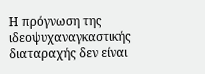Η πρόγνωση της ιδεοψυχαναγκαστικής διαταραχής δεν είναι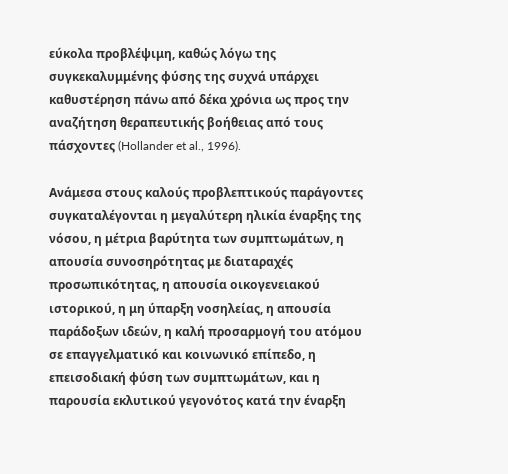εύκολα προβλέψιμη, καθώς λόγω της συγκεκαλυμμένης φύσης της συχνά υπάρχει καθυστέρηση πάνω από δέκα χρόνια ως προς την αναζήτηση θεραπευτικής βοήθειας από τους πάσχοντες (Hollander et al., 1996).

Ανάμεσα στους καλούς προβλεπτικούς παράγοντες συγκαταλέγονται η μεγαλύτερη ηλικία έναρξης της νόσου, η μέτρια βαρύτητα των συμπτωμάτων, η απουσία συνοσηρότητας με διαταραχές προσωπικότητας, η απουσία οικογενειακού ιστορικού, η μη ύπαρξη νοσηλείας, η απουσία παράδοξων ιδεών, η καλή προσαρμογή του ατόμου σε επαγγελματικό και κοινωνικό επίπεδο, η επεισοδιακή φύση των συμπτωμάτων, και η παρουσία εκλυτικού γεγονότος κατά την έναρξη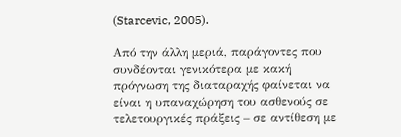(Starcevic, 2005).

Από την άλλη μεριά, παράγοντες που συνδέονται γενικότερα με κακή πρόγνωση της διαταραχής φαίνεται να είναι η υπαναχώρηση του ασθενούς σε τελετουργικές πράξεις – σε αντίθεση με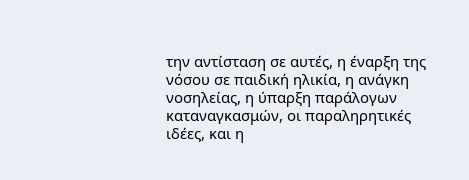την αντίσταση σε αυτές, η έναρξη της νόσου σε παιδική ηλικία, η ανάγκη νοσηλείας, η ύπαρξη παράλογων καταναγκασμών, οι παραληρητικές ιδέες, και η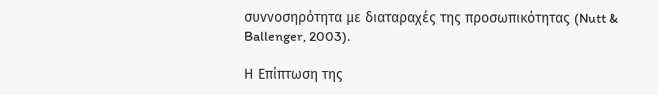συννοσηρότητα με διαταραχές της προσωπικότητας (Nutt & Ballenger, 2003).

Η Επίπτωση της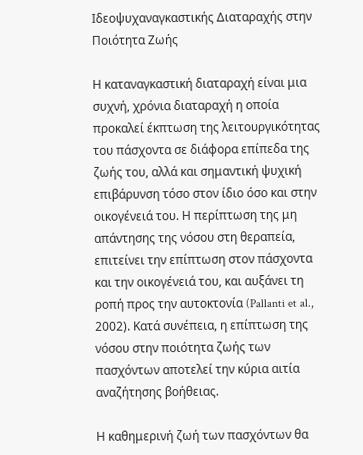Ιδεοψυχαναγκαστικής Διαταραχής στην Ποιότητα Ζωής

Η καταναγκαστική διαταραχή είναι μια συχνή, χρόνια διαταραχή η οποία προκαλεί έκπτωση της λειτουργικότητας του πάσχοντα σε διάφορα επίπεδα της ζωής του, αλλά και σημαντική ψυχική επιβάρυνση τόσο στον ίδιο όσο και στην οικογένειά του. Η περίπτωση της μη απάντησης της νόσου στη θεραπεία, επιτείνει την επίπτωση στον πάσχοντα και την οικογένειά του, και αυξάνει τη ροπή προς την αυτοκτονία (Pallanti et al., 2002). Κατά συνέπεια, η επίπτωση της νόσου στην ποιότητα ζωής των πασχόντων αποτελεί την κύρια αιτία αναζήτησης βοήθειας.

Η καθημερινή ζωή των πασχόντων θα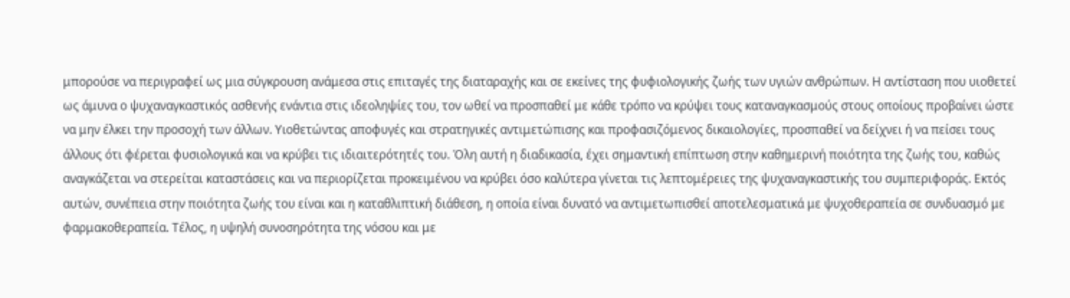μπορούσε να περιγραφεί ως μια σύγκρουση ανάμεσα στις επιταγές της διαταραχής και σε εκείνες της φυφιολογικής ζωής των υγιών ανθρώπων. Η αντίσταση που υιοθετεί ως άμυνα ο ψυχαναγκαστικός ασθενής ενάντια στις ιδεοληψίες του, τον ωθεί να προσπαθεί με κάθε τρόπο να κρύψει τους καταναγκασμούς στους οποίους προβαίνει ώστε να μην έλκει την προσοχή των άλλων. Υιοθετώντας αποφυγές και στρατηγικές αντιμετώπισης και προφασιζόμενος δικαιολογίες, προσπαθεί να δείχνει ή να πείσει τους άλλους ότι φέρεται φυσιολογικά και να κρύβει τις ιδιαιτερότητές του. Όλη αυτή η διαδικασία, έχει σημαντική επίπτωση στην καθημερινή ποιότητα της ζωής του, καθώς αναγκάζεται να στερείται καταστάσεις και να περιορίζεται προκειμένου να κρύβει όσο καλύτερα γίνεται τις λεπτομέρειες της ψυχαναγκαστικής του συμπεριφοράς. Εκτός αυτών, συνέπεια στην ποιότητα ζωής του είναι και η καταθλιπτική διάθεση, η οποία είναι δυνατό να αντιμετωπισθεί αποτελεσματικά με ψυχοθεραπεία σε συνδυασμό με φαρμακοθεραπεία. Τέλος, η υψηλή συνοσηρότητα της νόσου και με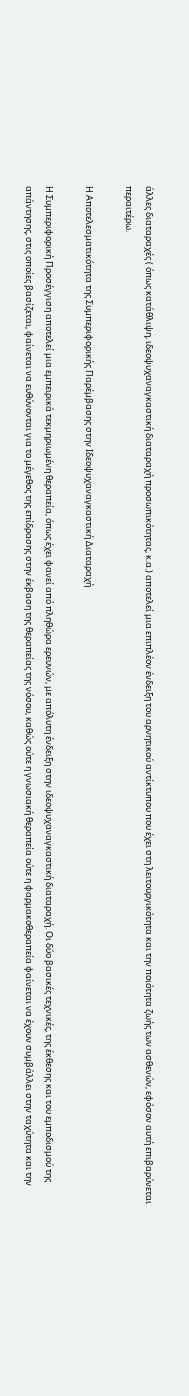άλλες διαταραχές ( όπως κατάθλιψη, ιδεοψυχαναγκαστική διαταραχή προσωπικότητας, κ.α.) αποτελεί μια επιπλέον ένδειξη του αρνητικού αντίκτυπου που έχει στη λειτουργικότητα και την ποιότητα ζωής των ασθενών, εφόσον αυτή επιβαρύνεται περαιτέρω.

Η Αποτελεσματικότητα της Συμπεριφορικής Παρέμβασης στην Ιδεοψυχαναγκαστική Διαταραχή

Η Συμπεριφορική Προσέγγιση αποτελεί μια εμπειρικά τεκμηριωμένη θεραπεία, όπως έχει φανεί από πληθώρα ερευνών, με απόλυτη ένδειξη στην ιδεοψυχαναγκαστική διαταραχή. Οι δύο βασικές τεχνικές, της έκθεσης και του εμποδισμού της απάντησης, στις οποίες βασίζεται, φαίνεται να ευθύνονται για το μέγεθος της επίδρασης στην έκβαση της θεραπείας της νόσου, καθώς ούτε η γνωσιακή θεραπεία ούτε η φαρμακοθεραπεία φαίνεται να έχουν συμβάλλει στην ταχύτητα και την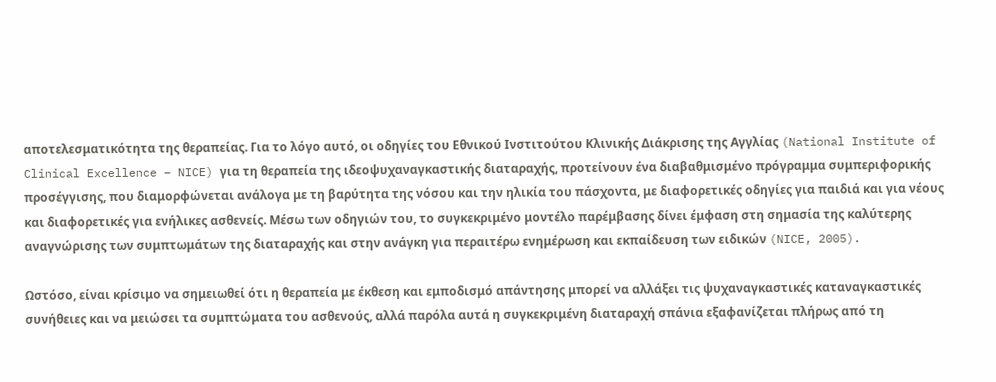αποτελεσματικότητα της θεραπείας. Για το λόγο αυτό, οι οδηγίες του Εθνικού Ινστιτούτου Κλινικής Διάκρισης της Αγγλίας (National Institute of Clinical Excellence – NICE) για τη θεραπεία της ιδεοψυχαναγκαστικής διαταραχής, προτείνουν ένα διαβαθμισμένο πρόγραμμα συμπεριφορικής προσέγγισης, που διαμορφώνεται ανάλογα με τη βαρύτητα της νόσου και την ηλικία του πάσχοντα, με διαφορετικές οδηγίες για παιδιά και για νέους και διαφορετικές για ενήλικες ασθενείς. Μέσω των οδηγιών του, το συγκεκριμένο μοντέλο παρέμβασης δίνει έμφαση στη σημασία της καλύτερης αναγνώρισης των συμπτωμάτων της διαταραχής και στην ανάγκη για περαιτέρω ενημέρωση και εκπαίδευση των ειδικών (NICE, 2005).

Ωστόσο, είναι κρίσιμο να σημειωθεί ότι η θεραπεία με έκθεση και εμποδισμό απάντησης μπορεί να αλλάξει τις ψυχαναγκαστικές καταναγκαστικές συνήθειες και να μειώσει τα συμπτώματα του ασθενούς, αλλά παρόλα αυτά η συγκεκριμένη διαταραχή σπάνια εξαφανίζεται πλήρως από τη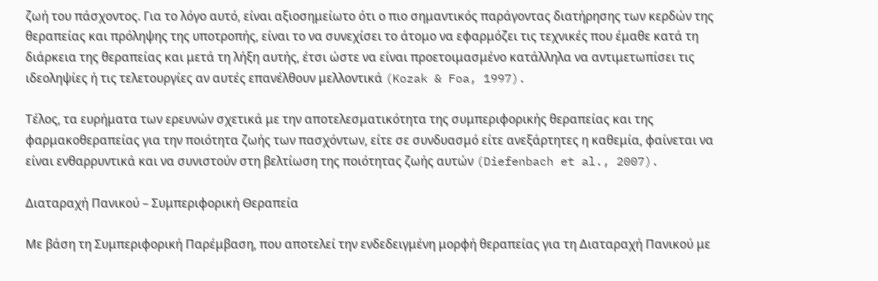ζωή του πάσχοντος. Για το λόγο αυτό, είναι αξιοσημείωτο ότι ο πιο σημαντικός παράγοντας διατήρησης των κερδών της θεραπείας και πρόληψης της υποτροπής, είναι το να συνεχίσει το άτομο να εφαρμόζει τις τεχνικές που έμαθε κατά τη διάρκεια της θεραπείας και μετά τη λήξη αυτής, έτσι ώστε να είναι προετοιμασμένο κατάλληλα να αντιμετωπίσει τις ιδεοληψίες ή τις τελετουργίες αν αυτές επανέλθουν μελλοντικά (Kozak & Foa, 1997).

Τέλος, τα ευρήματα των ερευνών σχετικά με την αποτελεσματικότητα της συμπεριφορικής θεραπείας και της φαρμακοθεραπείας για την ποιότητα ζωής των πασχόντων, είτε σε συνδυασμό είτε ανεξάρτητες η καθεμία, φαίνεται να είναι ενθαρρυντικά και να συνιστούν στη βελτίωση της ποιότητας ζωής αυτών (Diefenbach et al., 2007).

Διαταραχή Πανικού – Συμπεριφορική Θεραπεία

Με βάση τη Συμπεριφορική Παρέμβαση, που αποτελεί την ενδεδειγμένη μορφή θεραπείας για τη Διαταραχή Πανικού με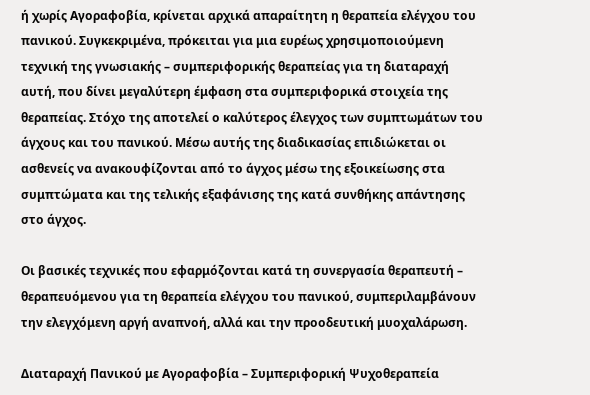ή χωρίς Αγοραφοβία, κρίνεται αρχικά απαραίτητη η θεραπεία ελέγχου του πανικού. Συγκεκριμένα, πρόκειται για μια ευρέως χρησιμοποιούμενη τεχνική της γνωσιακής – συμπεριφορικής θεραπείας για τη διαταραχή αυτή, που δίνει μεγαλύτερη έμφαση στα συμπεριφορικά στοιχεία της θεραπείας. Στόχο της αποτελεί ο καλύτερος έλεγχος των συμπτωμάτων του άγχους και του πανικού. Μέσω αυτής της διαδικασίας επιδιώκεται οι ασθενείς να ανακουφίζονται από το άγχος μέσω της εξοικείωσης στα συμπτώματα και της τελικής εξαφάνισης της κατά συνθήκης απάντησης στο άγχος.

Οι βασικές τεχνικές που εφαρμόζονται κατά τη συνεργασία θεραπευτή – θεραπευόμενου για τη θεραπεία ελέγχου του πανικού, συμπεριλαμβάνουν την ελεγχόμενη αργή αναπνοή, αλλά και την προοδευτική μυοχαλάρωση.

Διαταραχή Πανικού με Αγοραφοβία – Συμπεριφορική Ψυχοθεραπεία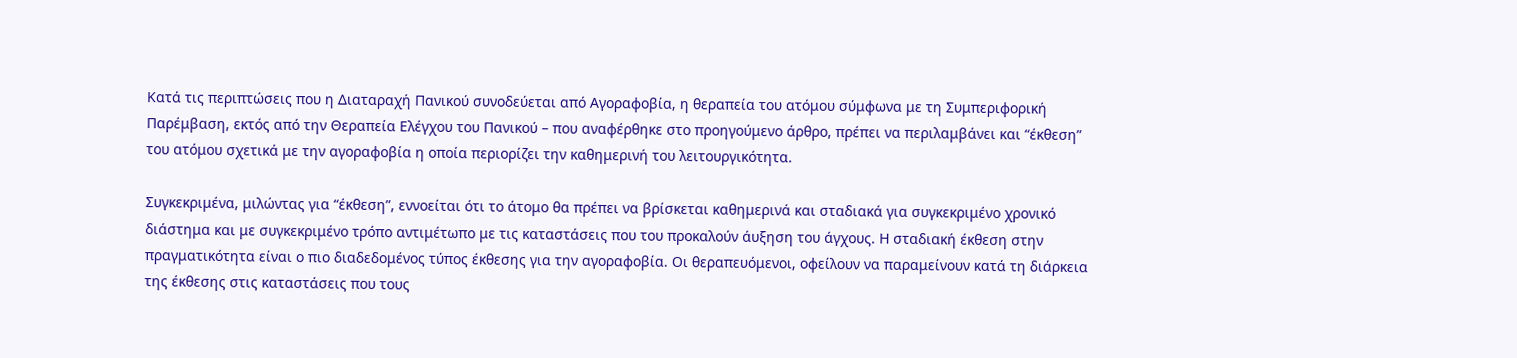Κατά τις περιπτώσεις που η Διαταραχή Πανικού συνοδεύεται από Αγοραφοβία, η θεραπεία του ατόμου σύμφωνα με τη Συμπεριφορική Παρέμβαση, εκτός από την Θεραπεία Ελέγχου του Πανικού – που αναφέρθηκε στο προηγούμενο άρθρο, πρέπει να περιλαμβάνει και “έκθεση” του ατόμου σχετικά με την αγοραφοβία η οποία περιορίζει την καθημερινή του λειτουργικότητα.

Συγκεκριμένα, μιλώντας για “έκθεση”, εννοείται ότι το άτομο θα πρέπει να βρίσκεται καθημερινά και σταδιακά για συγκεκριμένο χρονικό διάστημα και με συγκεκριμένο τρόπο αντιμέτωπο με τις καταστάσεις που του προκαλούν άυξηση του άγχους. Η σταδιακή έκθεση στην πραγματικότητα είναι ο πιο διαδεδομένος τύπος έκθεσης για την αγοραφοβία. Οι θεραπευόμενοι, οφείλουν να παραμείνουν κατά τη διάρκεια της έκθεσης στις καταστάσεις που τους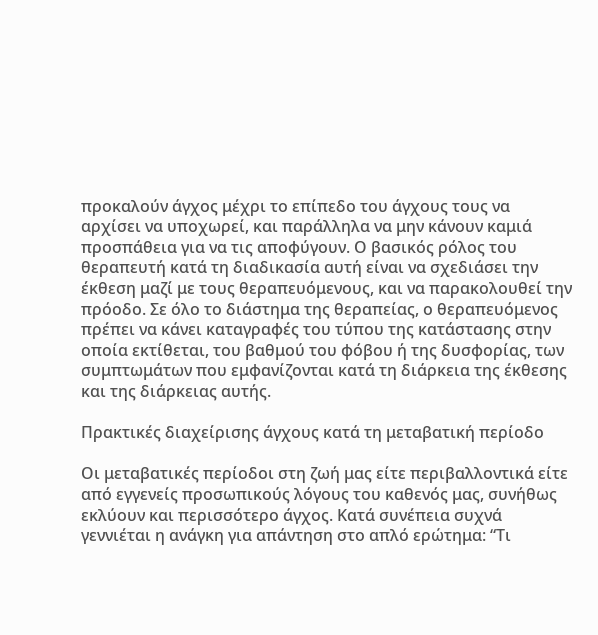προκαλούν άγχος μέχρι το επίπεδο του άγχους τους να αρχίσει να υποχωρεί, και παράλληλα να μην κάνουν καμιά προσπάθεια για να τις αποφύγουν. Ο βασικός ρόλος του θεραπευτή κατά τη διαδικασία αυτή είναι να σχεδιάσει την έκθεση μαζί με τους θεραπευόμενους, και να παρακολουθεί την πρόοδο. Σε όλο το διάστημα της θεραπείας, ο θεραπευόμενος πρέπει να κάνει καταγραφές του τύπου της κατάστασης στην οποία εκτίθεται, του βαθμού του φόβου ή της δυσφορίας, των συμπτωμάτων που εμφανίζονται κατά τη διάρκεια της έκθεσης και της διάρκειας αυτής.

Πρακτικές διαχείρισης άγχους κατά τη μεταβατική περίοδο

Οι μεταβατικές περίοδοι στη ζωή μας είτε περιβαλλοντικά είτε από εγγενείς προσωπικούς λόγους του καθενός μας, συνήθως εκλύουν και περισσότερο άγχος. Κατά συνέπεια συχνά γεννιέται η ανάγκη για απάντηση στο απλό ερώτημα: “Τι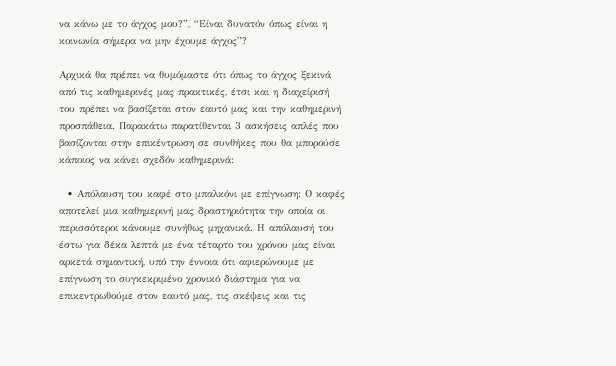να κάνω με το άγχος μου?”, “Είναι δυνατόν όπως είναι η κοινωνία σήμερα να μην έχουμε άγχος”?

Αρχικά θα πρέπει να θυμόμαστε ότι όπως το άγχος ξεκινά από τις καθημερινές μας πρακτικές, έτσι και η διαχείρισή του πρέπει να βασίζεται στον εαυτό μας και την καθημερινή προσπάθεια. Παρακάτω παρατίθενται 3 ασκήσεις απλές που βασίζονται στην επικέντρωση σε συνθήκες που θα μπορούσε κάποιος να κάνει σχεδόν καθημερινά:

  • Απόλαυση του καφέ στο μπαλκόνι με επίγνωση: Ο καφές αποτελεί μια καθημερινή μας δραστηριότητα την οποία οι περισσότεροι κάνουμε συνήθως μηχανικά. Η απόλαυσή του έστω για δέκα λεπτά με ένα τέταρτο του χρόνου μας είναι αρκετά σημαντική, υπό την έννοια ότι αφιερώνουμε με επίγνωση το συγκεκριμένο χρονικό διάστημα για να επικεντρωθούμε στον εαυτό μας, τις σκέψεις και τις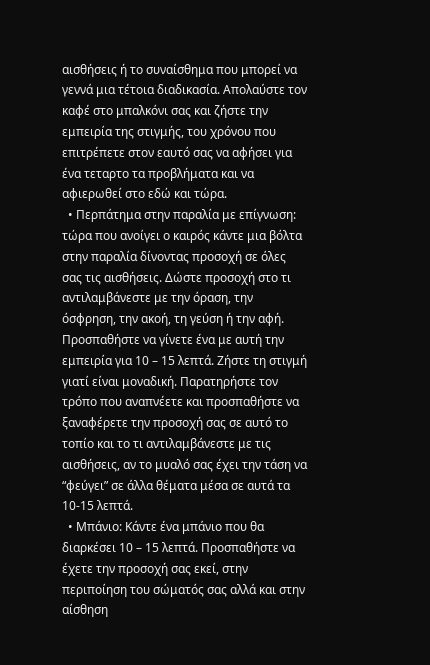αισθήσεις ή το συναίσθημα που μπορεί να γεννά μια τέτοια διαδικασία. Απολαύστε τον καφέ στο μπαλκόνι σας και ζήστε την εμπειρία της στιγμής, του χρόνου που επιτρέπετε στον εαυτό σας να αφήσει για ένα τεταρτο τα προβλήματα και να αφιερωθεί στο εδώ και τώρα.
  • Περπάτημα στην παραλία με επίγνωση: τώρα που ανοίγει ο καιρός κάντε μια βόλτα στην παραλία δίνοντας προσοχή σε όλες σας τις αισθήσεις. Δώστε προσοχή στο τι αντιλαμβάνεστε με την όραση, την όσφρηση, την ακοή, τη γεύση ή την αφή. Προσπαθήστε να γίνετε ένα με αυτή την εμπειρία για 10 – 15 λεπτά. Ζήστε τη στιγμή γιατί είναι μοναδική. Παρατηρήστε τον τρόπο που αναπνέετε και προσπαθήστε να ξαναφέρετε την προσοχή σας σε αυτό το τοπίο και το τι αντιλαμβάνεστε με τις αισθήσεις, αν το μυαλό σας έχει την τάση να “φεύγει” σε άλλα θέματα μέσα σε αυτά τα 10-15 λεπτά.
  • Μπάνιο: Κάντε ένα μπάνιο που θα διαρκέσει 10 – 15 λεπτά. Προσπαθήστε να έχετε την προσοχή σας εκεί, στην περιποίηση του σώματός σας αλλά και στην αίσθηση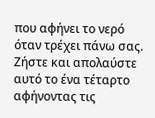που αφήνει το νερό όταν τρέχει πάνω σας. Ζήστε και απολαύστε αυτό το ένα τέταρτο αφήνοντας τις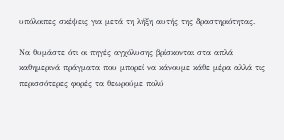υπόλοιπες σκέψεις για μετά τη λήξη αυτής της δραστηριότητας.

Να θυμάστε ότι οι πηγές αγχόλυσης βρίσκονται στα απλά καθημερινά πράγματα που μπορεί να κάνουμε κάθε μέρα αλλά τις περισσότερες φορές τα θεωρούμε πολύ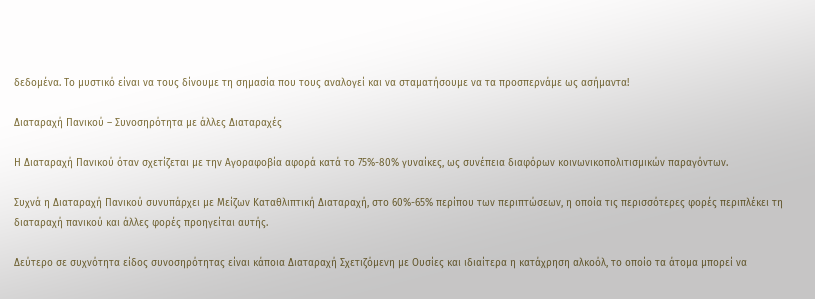δεδομένα. Το μυστικό είναι να τους δίνουμε τη σημασία που τους αναλογεί και να σταματήσουμε να τα προσπερνάμε ως ασήμαντα!

Διαταραχή Πανικού – Συνοσηρότητα με άλλες Διαταραχές

Η Διαταραχή Πανικού όταν σχετίζεται με την Αγοραφοβία αφορά κατά το 75%-80% γυναίκες, ως συνέπεια διαφόρων κοινωνικοπολιτισμικών παραγόντων.

Συχνά η Διαταραχή Πανικού συνυπάρχει με Μείζων Καταθλιπτική Διαταραχή, στο 60%-65% περίπου των περιπτώσεων, η οποία τις περισσότερες φορές περιπλέκει τη διαταραχή πανικού και άλλες φορές προηγείται αυτής.

Δεύτερο σε συχνότητα είδος συνοσηρότητας είναι κάποια Διαταραχή Σχετιζόμενη με Ουσίες και ιδιαίτερα η κατάχρηση αλκοόλ, το οποίο τα άτομα μπορεί να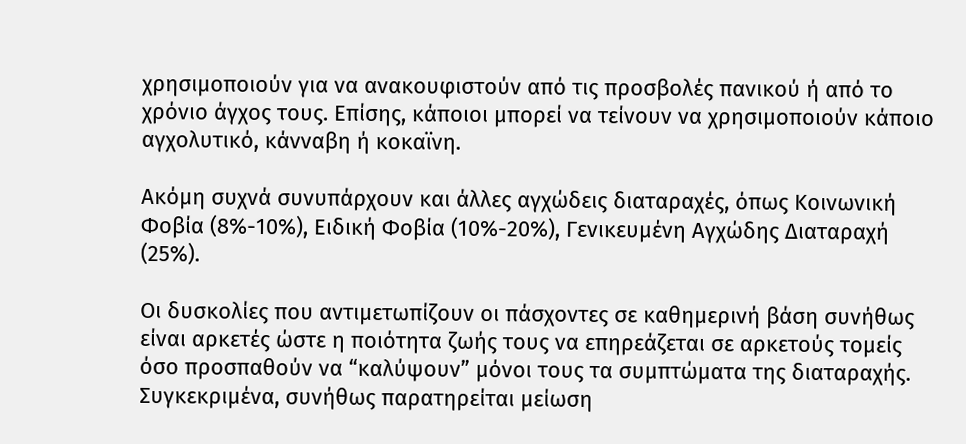χρησιμοποιούν για να ανακουφιστούν από τις προσβολές πανικού ή από το χρόνιο άγχος τους. Επίσης, κάποιοι μπορεί να τείνουν να χρησιμοποιούν κάποιο αγχολυτικό, κάνναβη ή κοκαϊνη.

Ακόμη συχνά συνυπάρχουν και άλλες αγχώδεις διαταραχές, όπως Κοινωνική Φοβία (8%-10%), Ειδική Φοβία (10%-20%), Γενικευμένη Αγχώδης Διαταραχή (25%).

Οι δυσκολίες που αντιμετωπίζουν οι πάσχοντες σε καθημερινή βάση συνήθως είναι αρκετές ώστε η ποιότητα ζωής τους να επηρεάζεται σε αρκετούς τομείς όσο προσπαθούν να “καλύψουν” μόνοι τους τα συμπτώματα της διαταραχής. Συγκεκριμένα, συνήθως παρατηρείται μείωση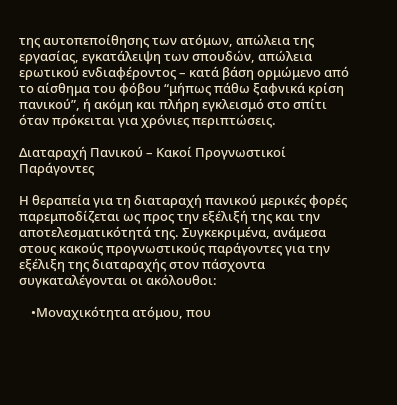της αυτοπεποίθησης των ατόμων, απώλεια της εργασίας, εγκατάλειψη των σπουδών, απώλεια ερωτικού ενδιαφέροντος – κατά βάση ορμώμενο από το αίσθημα του φόβου “μήπως πάθω ξαφνικά κρίση πανικού”, ή ακόμη και πλήρη εγκλεισμό στο σπίτι όταν πρόκειται για χρόνιες περιπτώσεις.

Διαταραχή Πανικού – Κακοί Προγνωστικοί Παράγοντες

Η θεραπεία για τη διαταραχή πανικού μερικές φορές παρεμποδίζεται ως προς την εξέλιξή της και την αποτελεσματικότητά της. Συγκεκριμένα, ανάμεσα στους κακούς προγνωστικούς παράγοντες για την εξέλιξη της διαταραχής στον πάσχοντα συγκαταλέγονται οι ακόλουθοι:

    •Μοναχικότητα ατόμου, που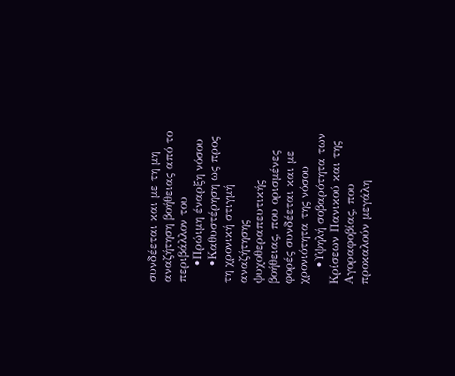συνδέεται και με τη μη αναζήτηση βοήθειας από το περιβάλλον του
    •Πρώιμη έναρξη νόσου
    •Καθυστέρηση ως προς τη χρονική στιγμή αναζήτησης ψυχοθεραπευτικής βοήθειας, που ορισμένες φορές συνδέεται και με χρονιότητα της νόσου
    •Υψηλή σοβαρότητα των Κρίσεων Πανικού και της Αγοραφοβίας, που προκαλούν μεγάλη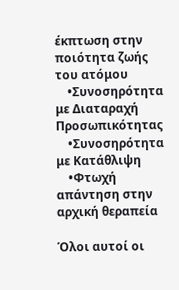έκπτωση στην ποιότητα ζωής του ατόμου
    •Συνοσηρότητα με Διαταραχή Προσωπικότητας
    •Συνοσηρότητα με Κατάθλιψη
    •Φτωχή απάντηση στην αρχική θεραπεία

Όλοι αυτοί οι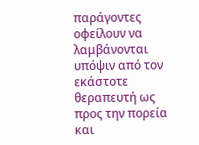παράγοντες οφείλουν να λαμβάνονται υπόψιν από τον εκάστοτε θεραπευτή ως προς την πορεία και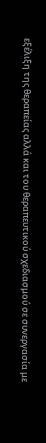εξέλιξη της θεραπείας αλλά και του θεραπευτικού σχεδιασμού σε συνεργασία με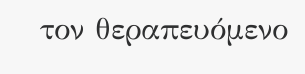τον θεραπευόμενο